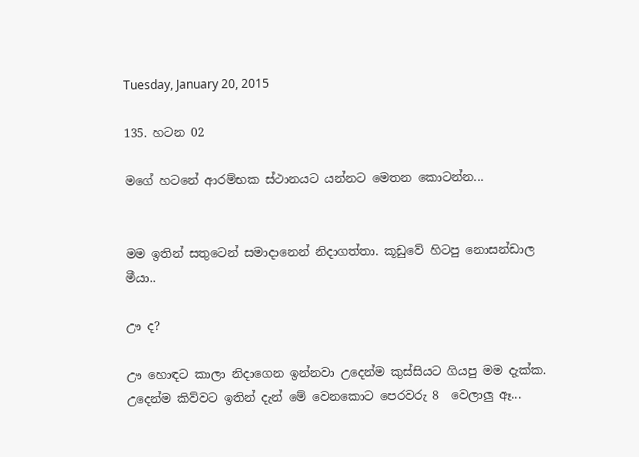Tuesday, January 20, 2015

135. හටන 02

මගේ හටනේ ආරම්භක ස්ථානයට යන්නට මෙතන කොටන්න...


මම ඉතින් සතුටෙන් සමාදානෙන් නිදාගත්තා. කූඩුවේ හිටපු නොසන්ඩාල මීයා..

ඌ ද?

ඌ හොඳට කාලා නිදාගෙන ඉන්නවා උදෙන්ම කුස්සියට ගියපු මම දැක්ක. උදෙන්ම කිව්වට ඉතින් දැන් මේ වෙනකොට පෙරවරු 8  වෙලාලු ඈ...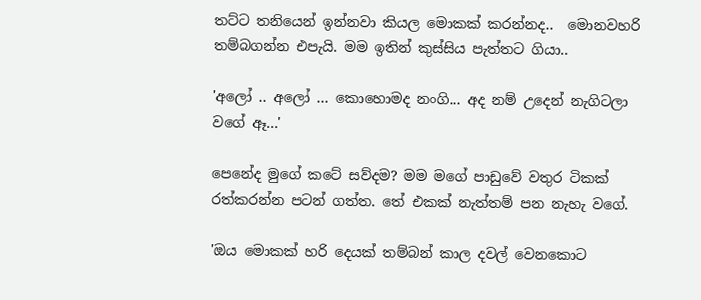තට්ට තනියෙන් ඉන්නවා කියල මොකක් කරන්නද..  මොනවහරි තම්බගන්න එපැයි. මම ඉතින් කුස්සිය පැත්තට ගියා..

'අලෝ .. අලෝ ... කොහොමද නංගි... අද නම් උදෙන් නැගිටලා වගේ ඈ...'

පෙනේද මුගේ කටේ සව්දම? මම මගේ පාඩුවේ වතුර ටිකක් රත්කරන්න පටන් ගත්ත. තේ එකක් නැත්තම් පන නැහැ වගේ.

'ඔය මොකක් හරි දෙයක් තම්බන් කාල දවල් වෙනකොට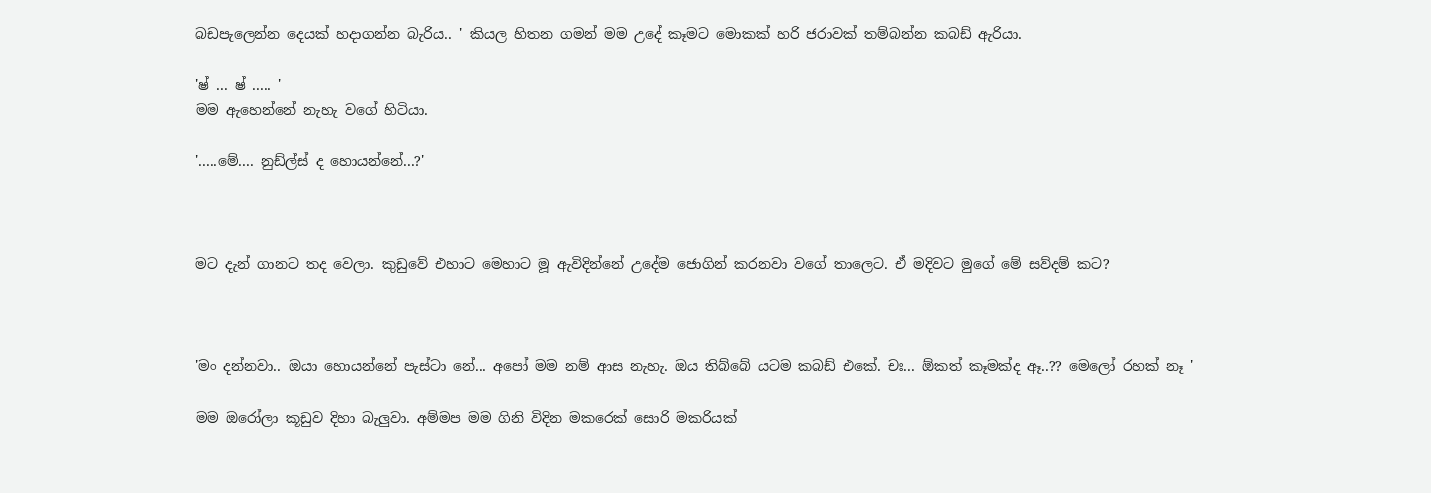බඩපැලෙන්න දෙයක් හදාගන්න බැරිය.. ' කියල හිතන ගමන් මම උදේ කෑමට මොකක් හරි ජරාවක් තම්බන්න කබඩ් ඇරියා.

'ෂ් ... ෂ් ..... '
මම ඇහෙන්නේ නැහැ වගේ හිටියා.

'.....මේ.... නුඩ්ල්ස් ද හොයන්නේ...?'



මට දැන් ගානට තද වෙලා. කුඩුවේ එහාට මෙහාට මූ ඇවිදින්නේ උදේම ජොගින් කරනවා වගේ තාලෙට. ඒ මදිවට මුගේ මේ සව්දම් කට?



'මං දන්නවා.. ඔයා හොයන්නේ පැස්ටා නේ... අපෝ මම නම් ආස නැහැ. ඔය තිබ්බේ යටම කබඩ් එකේ. චඃ... ඕකත් කෑමක්ද ඈ..?? මෙලෝ රහක් නෑ '

මම ඔරෝලා කූඩුව දිහා බැලුවා. අම්මප මම ගිනි විදින මකරෙක් සොරි මකරියක්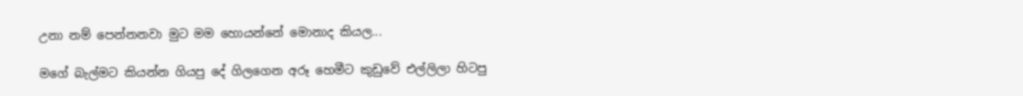උනා නම් පෙන්නනවා මුට මම හොයන්නේ මොනාද කියල...

මගේ බැල්මට කියන්න ගියපු දේ ගිලගෙන අරූ හෙමීට කුඩුවේ එල්ලිලා හිටපු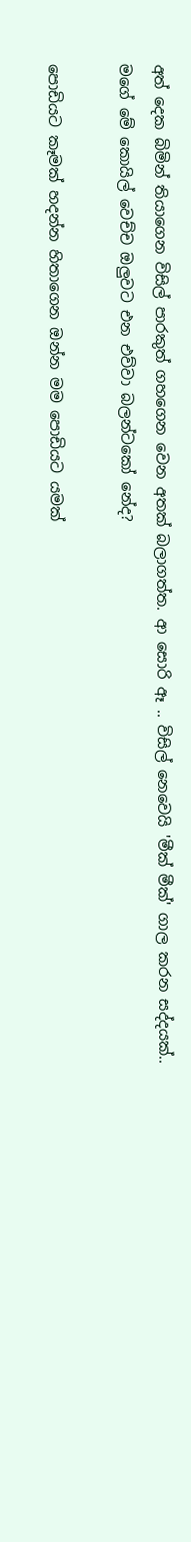අත් දෙක බිමින් තියාගෙන විසිල් පාරකුත් ගහගෙන වෙන අතක් බලාගත්ත. ආ සොරි ඈ .. විසිල් නෙවෙයි 'මීක් මීක්' ගාල කරන සද්දයක්.. මගේ මේ කොයිල් වෙච්ච ඔලුවට එන එව්වා බලන්ටකෝ නේද?

පොඩියට කෑමක් හදන්න හිතාගෙන ඔන්න මම පොඩියට යමක්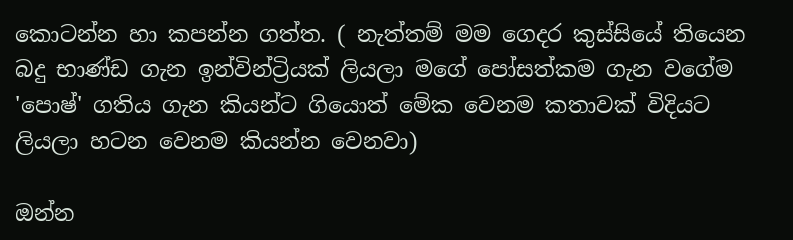කොටන්න හා කපන්න ගත්ත. ( නැත්තම් මම ගෙදර කුස්සියේ තියෙන බදු භාණ්ඩ ගැන ඉන්වින්ට්‍රියක් ලියලා මගේ පෝසත්කම ගැන වගේම 'පොෂ්' ගතිය ගැන කියන්ට ගියොත් මේක වෙනම කතාවක් විදියට ලියලා හටන වෙනම කියන්න වෙනවා)

ඔන්න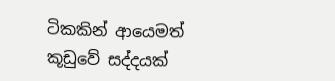ටිකකින් ආයෙමත් කූඩුවේ සද්දයක්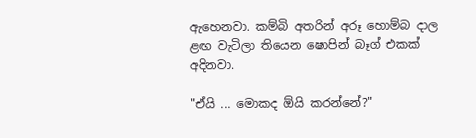ඇහෙනවා. කම්බි අතරින් අරූ හොම්බ දාල ළඟ වැටිලා තියෙන ෂොපින් බෑග් එකක් අදිනවා.

"ඒයි ... මොකද ඕයි කරන්නේ?"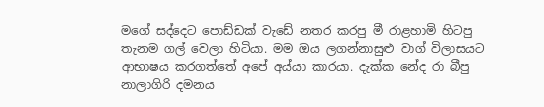මගේ සද්දෙට පොඩ්ඩක් වැඩේ නතර කරපු මී රාළහාමි හිටපු තැනම ගල් වෙලා හිටියා. මම ඔය ලගන්නාසුළු වාග් විලාසයට ආභාෂය කරගත්තේ අපේ අය්යා කාරයා. දැක්ක නේද රා බීපු නාලාගිරි දමනය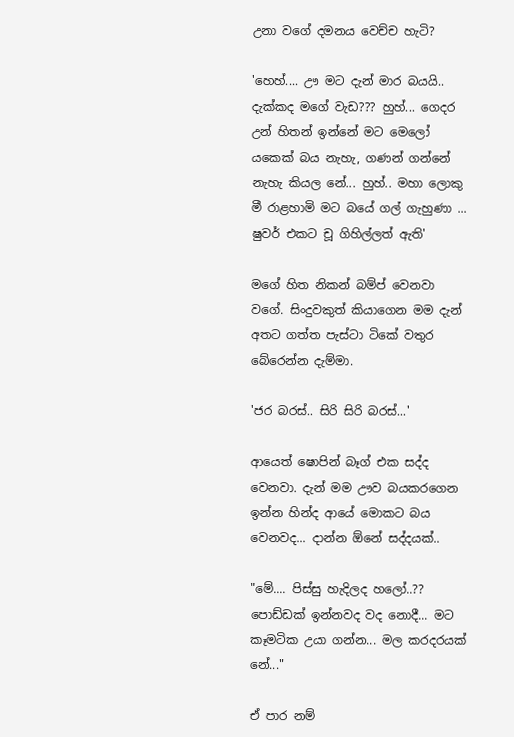උනා වගේ දමනය වෙච්ච හැටි?

'හෙහ්.... ඌ මට දැන් මාර බයයි.. දැක්කද මගේ වැඩ??? හුහ්... ගෙදර උන් හිතන් ඉන්නේ මට මෙලෝ යකෙක් බය නැහැ, ගණන් ගන්නේ නැහැ කියල නේ... හුහ්.. මහා ලොකු මී රාළහාමි මට බයේ ගල් ගැහුණා ... ෂුවර් එකට චූ ගිහිල්ලත් ඇති'

මගේ හිත නිකන් බම්ප් වෙනවා වගේ. සිංදුවකුත් කියාගෙන මම දැන් අතට ගත්ත පැස්ටා ටිකේ වතුර බේරෙන්න දැම්මා.

'ජර බරස්.. සිරි සිරි බරස්...'

ආයෙත් ෂොපින් බෑග් එක සද්ද වෙනවා. දැන් මම ඌව බයකරගෙන ඉන්න හින්ද ආයේ මොකට බය වෙනවද... දාන්න ඕනේ සද්දයක්..

"මේ.... පිස්සු හැදිලද හලෝ..?? පොඩ්ඩක් ඉන්නවද වද නොදී... මට කෑමටික උයා ගන්න... මල කරදරයක් නේ..."

ඒ පාර නම්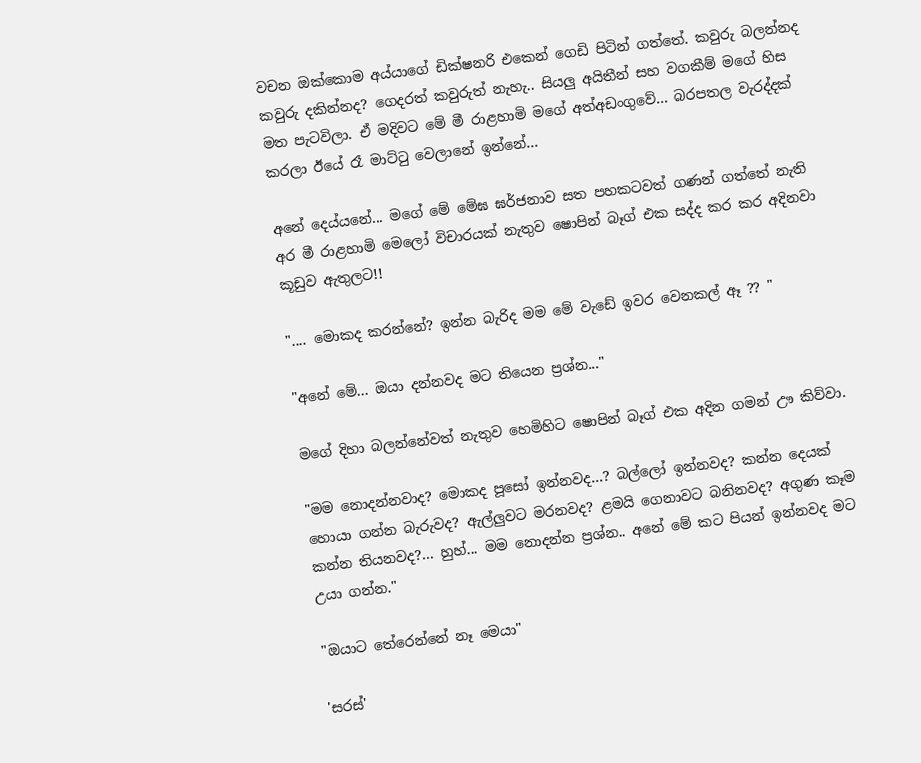වචන ඔක්කොම අය්යාගේ ඩික්ෂනරි එකෙන් ගෙඩි පිටින් ගත්තේ. කවුරු බලන්නද කවුරු දකින්නද? ගෙදරත් කවුරුත් නැහැ.. සියලු අයිතීන් සහ වගකීම් මගේ හිස මත පැටවිලා. ඒ මදිවට මේ මී රාළහාමි මගේ අත්අඩංගුවේ... බරපතල වැරද්දක් කරලා ඊයේ රෑ මාට්ටු වෙලානේ ඉන්නේ...

අනේ දෙය්යනේ... මගේ මේ මේඝ ඝර්ජනාව සත පහකටවත් ගණන් ගත්තේ නැති අර මී රාළහාමි මෙලෝ විචාරයක් නැතුව ෂොපින් බෑග් එක සද්ද කර කර අදිනවා කූඩුව ඇතුලට!!

".... මොකද කරන්නේ? ඉන්න බැරිද මම මේ වැඩේ ඉවර වෙනකල් ඈ ?? "

"අනේ මේ... ඔයා දන්නවද මට තියෙන ප්‍රශ්න..."

මගේ දිහා බලන්නේවත් නැතුව හෙමිහිට ෂොපින් බෑග් එක අදින ගමන් ඌ කිව්වා.

"මම නොදන්නවාද? මොකද පූසෝ ඉන්නවද...? බල්ලෝ ඉන්නවද? කන්න දෙයක් හොයා ගන්න බැරුවද? ඇල්ලුවට මරනවද? ළමයි ගෙනාවට බනිනවද? අගුණ කෑම කන්න තියනවද?... හුහ්... මම නොදන්න ප්‍රශ්න.. අනේ මේ කට පියන් ඉන්නවද මට උයා ගන්න."

"ඔයාට තේරෙන්නේ නෑ මෙයා"

'සරස්'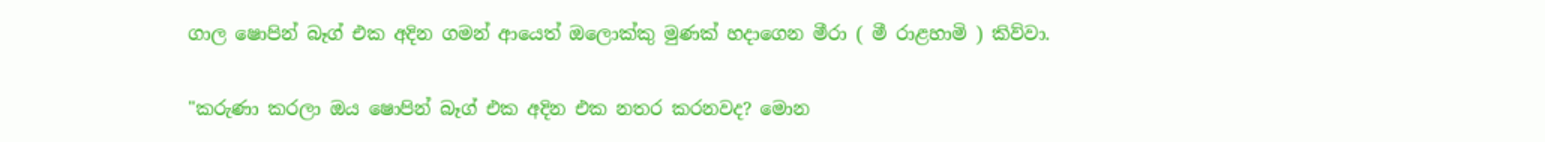ගාල ෂොපින් බෑග් එක අදින ගමන් ආයෙත් ඔලොක්කු මුණක් හදාගෙන මීරා ( මී රාළහාමි ) කිව්වා.

"කරුණා කරලා ඔය ෂොපින් බෑග් එක අදින එක නතර කරනවද? මොන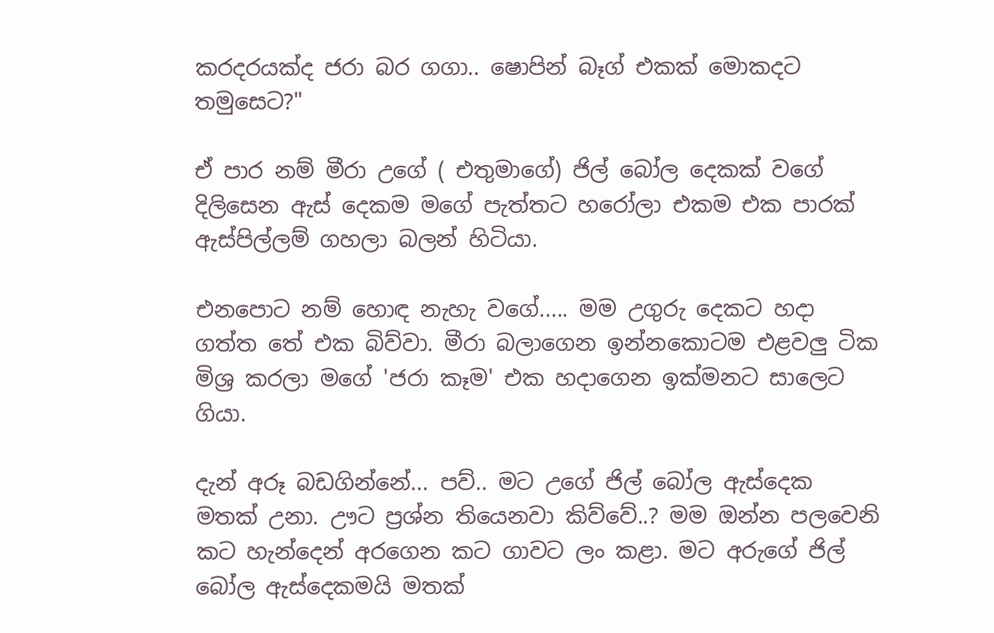කරදරයක්ද ජරා බර ගගා.. ෂොපින් බෑග් එකක් මොකදට තමුසෙට?"

ඒ පාර නම් මීරා උගේ ( එතුමාගේ) ජිල් බෝල දෙකක් වගේ දිලිසෙන ඇස් දෙකම මගේ පැත්තට හරෝලා එකම එක පාරක් ඇස්පිල්ලම් ගහලා බලන් හිටියා.

එනපොට නම් හොඳ නැහැ වගේ..... මම උගුරු දෙකට හදා ගත්ත තේ එක බිව්වා. මීරා බලාගෙන ඉන්නකොටම එළවලු ටික මිශ්‍ර කරලා මගේ 'ජරා කෑම' එක හදාගෙන ඉක්මනට සාලෙට ගියා.

දැන් අරූ බඩගින්නේ... පව්.. මට උගේ ජිල් බෝල ඇස්දෙක මතක් උනා. ඌට ප්‍රශ්න තියෙනවා කිව්වේ..? මම ඔන්න පලවෙනි කට හැන්දෙන් අරගෙන කට ගාවට ලං කළා. මට අරුගේ ජිල් බෝල ඇස්දෙකමයි මතක්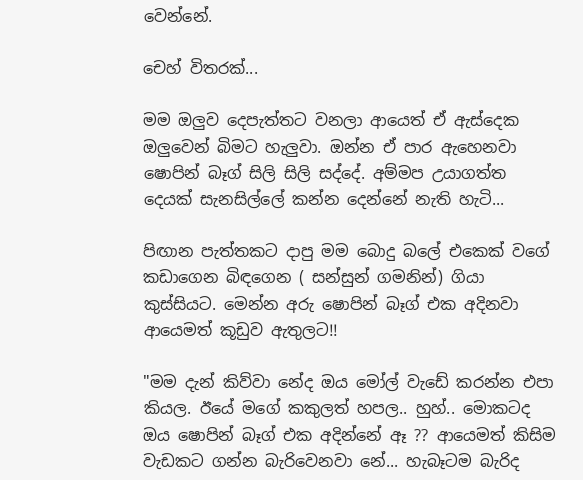වෙන්නේ.

චෙහ් විතරක්...

මම ඔලුව දෙපැත්තට වනලා ආයෙත් ඒ ඇස්දෙක ඔලුවෙන් බිමට හැලුවා. ඔන්න ඒ පාර ඇහෙනවා ෂොපින් බෑග් සිලි සිලි සද්දේ. අම්මප උයාගත්ත දෙයක් සැනසිල්ලේ කන්න දෙන්නේ නැති හැටි...

පිඟාන පැත්තකට දාපු මම බොදු බලේ එකෙක් වගේ කඩාගෙන බිඳගෙන ( සන්සුන් ගමනින්) ගියා කුස්සියට. මෙන්න අරු ෂොපින් බෑග් එක අදිනවා ආයෙමත් කූඩුව ඇතුලට!!

"මම දැන් කිව්වා නේද ඔය මෝල් වැඩේ කරන්න එපා කියල. ඊයේ මගේ කකුලත් හපල.. හුහ්.. මොකටද ඔය ෂොපින් බෑග් එක අදින්නේ ඈ ?? ආයෙමත් කිසිම වැඩකට ගන්න බැරිවෙනවා නේ... හැබෑටම බැරිද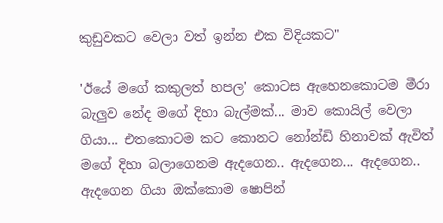කුඩුවකට වෙලා වත් ඉන්න එක විදියකට"

'ඊයේ මගේ කකුලත් හපල' කොටස ඇහෙනකොටම මීරා බැලුව නේද මගේ දිහා බැල්මක්... මාව කොයිල් වෙලා ගියා... එතකොටම කට කොනට නෝන්ඩි හිනාවක් ඇවිත් මගේ දිහා බලාගෙනම ඇදගෙන.. ඇදගෙන... ඇදගෙන.. ඇදගෙන ගියා ඔක්කොම ෂොපින්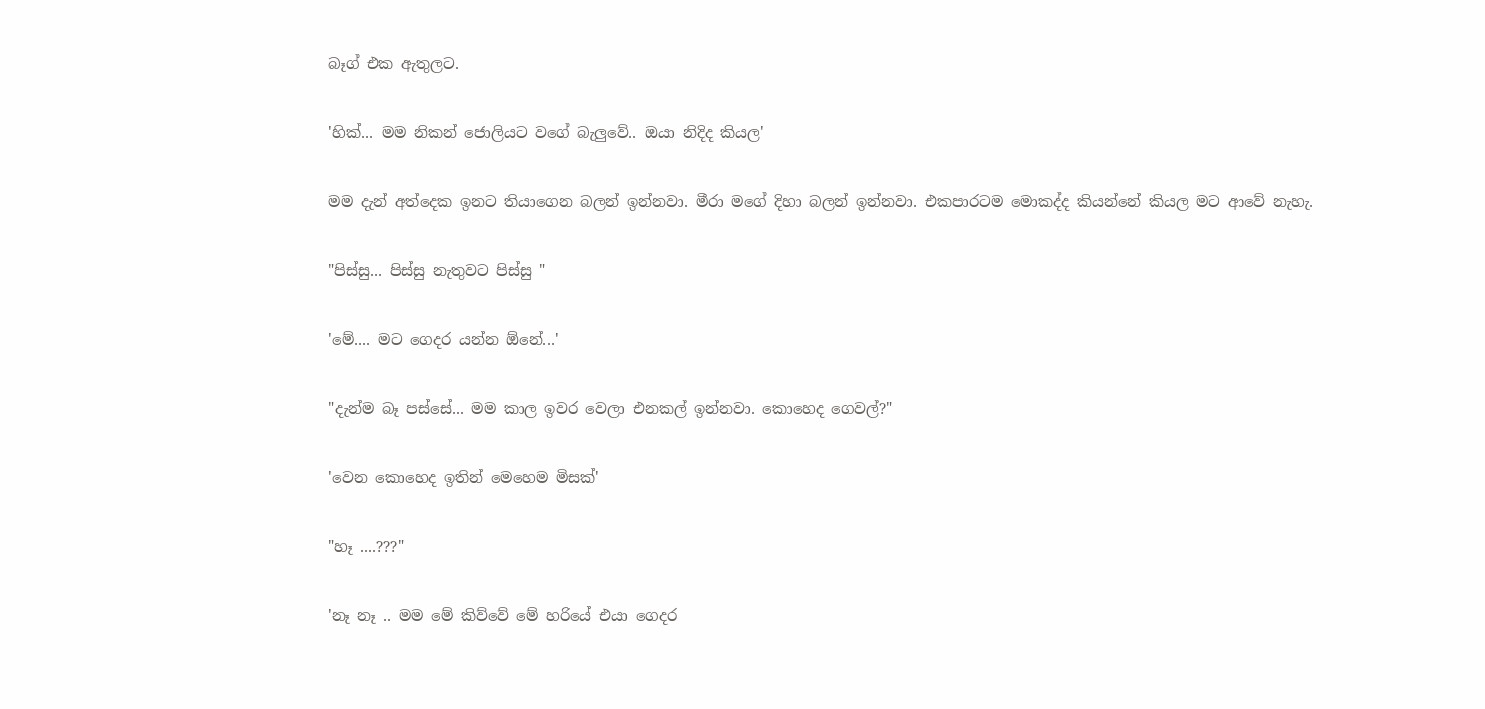බෑග් එක ඇතුලට.

'හික්... මම නිකන් ජොලියට වගේ බැලුවේ.. ඔයා නිදිද කියල'

මම දැන් අත්දෙක ඉනට තියාගෙන බලන් ඉන්නවා. මීරා මගේ දිහා බලන් ඉන්නවා. එකපාරටම මොකද්ද කියන්නේ කියල මට ආවේ නැහැ.

"පිස්සු... පිස්සු නැතුවට පිස්සු "

'මේ.... මට ගෙදර යන්න ඕනේ...'

"දැන්ම බෑ පස්සේ... මම කාල ඉවර වෙලා එනකල් ඉන්නවා. කොහෙද ගෙවල්?"

'වෙන කොහෙද ඉතින් මෙහෙම මිසක්'

"හෑ ....???"

'නෑ නෑ .. මම මේ කිව්වේ මේ හරියේ එයා ගෙදර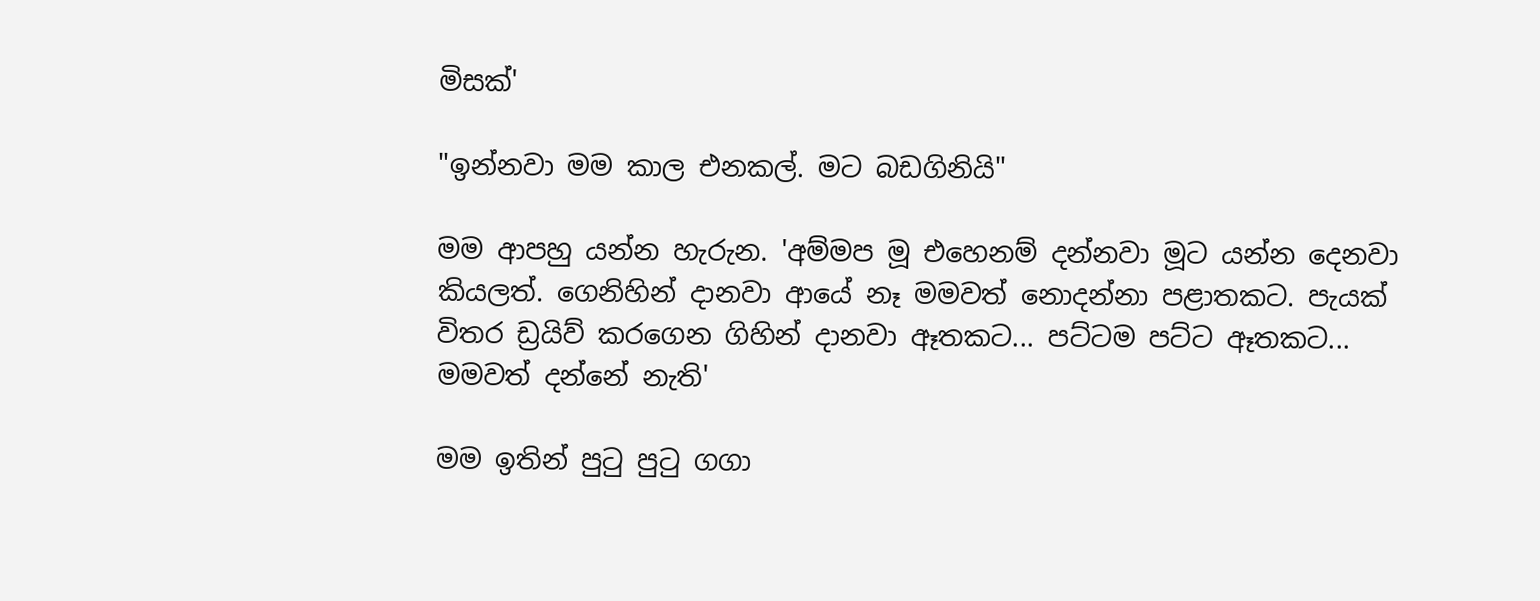මිසක්'

"ඉන්නවා මම කාල එනකල්. මට බඩගිනියි"

මම ආපහු යන්න හැරුන. 'අම්මප මූ එහෙනම් දන්නවා මූට යන්න දෙනවා කියලත්. ගෙනිහින් දානවා ආයේ නෑ මමවත් නොදන්නා පළාතකට. පැයක් විතර ඩ්‍රයිව් කරගෙන ගිහින් දානවා ඈතකට... පට්ටම පට්ට ඈතකට... මමවත් දන්නේ නැති'

මම ඉතින් පුටු පුටු ගගා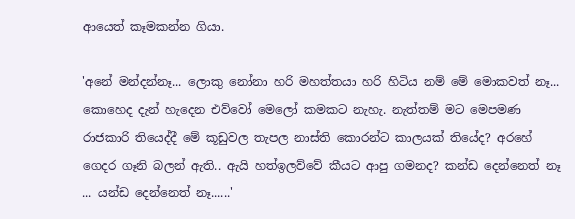ආයෙත් කෑමකන්න ගියා.

'අනේ මන්දන්නෑ... ලොකු නෝනා හරි මහත්තයා හරි හිටිය නම් මේ මොකවත් නෑ... කොහෙද දැන් හැදෙන එව්වෝ මෙලෝ කමකට නැහැ. නැත්තම් මට මෙපමණ රාජකාරි තියෙද්දී මේ කූඩුවල තැපල නාස්ති කොරන්ට කාලයක් තියේද? අරහේ ගෙදර ගෑනි බලන් ඇති.. ඇයි හත්ඉලව්වේ කීයට ආපු ගමනද? කන්ඩ දෙන්නෙත් නෑ ... යන්ඩ දෙන්නෙත් නෑ......'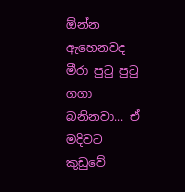ඕන්න ඇහෙනවද මීරා පුටු පුටු ගගා බනිනවා... ඒ මදිවට කුඩුවේ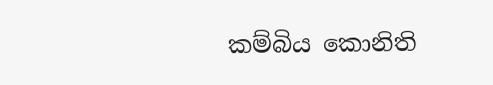කම්බිය කොනිති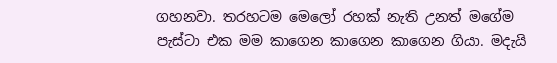ගහනවා. තරහටම මෙලෝ රහක් නැති උනත් මගේම පැස්ටා එක මම කාගෙන කාගෙන කාගෙන ගියා. මදැයි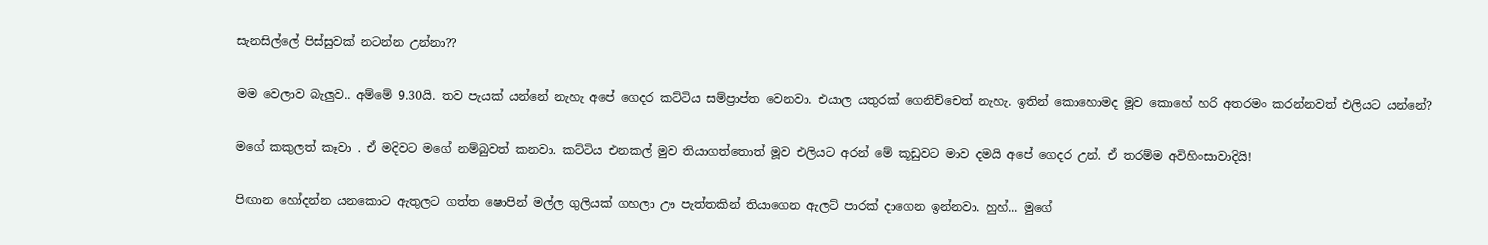සැනසිල්ලේ පිස්සුවක් නටන්න උන්නා??

මම වෙලාව බැලුව.. අම්මේ 9.30යි. තව පැයක් යන්නේ නැහැ අපේ ගෙදර කට්ටිය සම්ප්‍රාප්ත වෙනවා. එයාල යතුරක් ගෙනිච්චෙත් නැහැ. ඉතින් කොහොමද මූව කොහේ හරි අතරමං කරන්නවත් එලියට යන්නේ?

මගේ කකුලත් කෑවා . ඒ මදිවට මගේ නම්බුවත් කනවා. කට්ටිය එනකල් මුව තියාගත්තොත් මූව එලියට අරන් මේ කූඩුවට මාව දමයි අපේ ගෙදර උන්. ඒ තරම්ම අවිහිංසාවාදියි!

පිඟාන හෝදන්න යනකොට ඇතුලට ගත්ත ෂොපින් මල්ල ගුලියක් ගහලා ඌ පැත්තකින් තියාගෙන ඇලට් පාරක් දාගෙන ඉන්නවා. හුහ්... මුගේ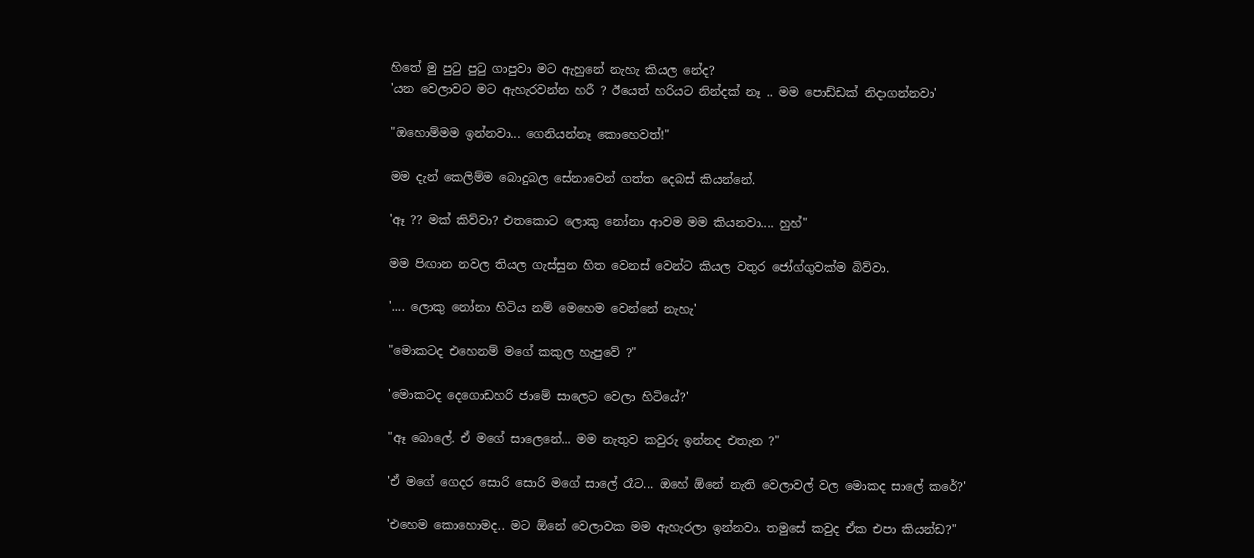හිතේ මු පුටු පුටු ගාපුවා මට ඇහුනේ නැහැ කියල නේද?
'යන වෙලාවට මට ඇහැරවන්න හරී ? ඊයෙත් හරියට නින්දක් නෑ .. මම පොඩ්ඩක් නිදාගන්නවා'

"ඔහොම්මම ඉන්නවා... ගෙනියන්නෑ කොහෙවත්!"

මම දැන් කෙලිම්ම බොදුබල සේනාවෙන් ගත්ත දෙබස් කියන්නේ.

'ඈ ?? මක් කිව්වා? එතකොට ලොකු නෝනා ආවම මම කියනවා.... හුහ්"

මම පිඟාන නවල තියල ගැස්සුන හිත වෙනස් වෙන්ට කියල වතුර ජෝග්ගුවක්ම බිව්වා.

'.... ලොකු නෝනා හිටිය නම් මෙහෙම වෙන්නේ නැහැ'

"මොකටද එහෙනම් මගේ කකුල හැපුවේ ?"

'මොකටද දෙගොඩහරි ජාමේ සාලෙට වෙලා හිටියේ?'

"ඈ බොලේ. ඒ මගේ සාලෙනේ... මම නැතුව කවුරු ඉන්නද එතැන ?"

'ඒ මගේ ගෙදර සොරි සොරි මගේ සාලේ රෑට... ඔහේ ඕනේ නැති වෙලාවල් වල මොකද සාලේ කරේ?'

'එහෙම කොහොමද.. මට ඕනේ වෙලාවක මම ඇහැරලා ඉන්නවා. තමුසේ කවුද ඒක එපා කියන්ඩ?"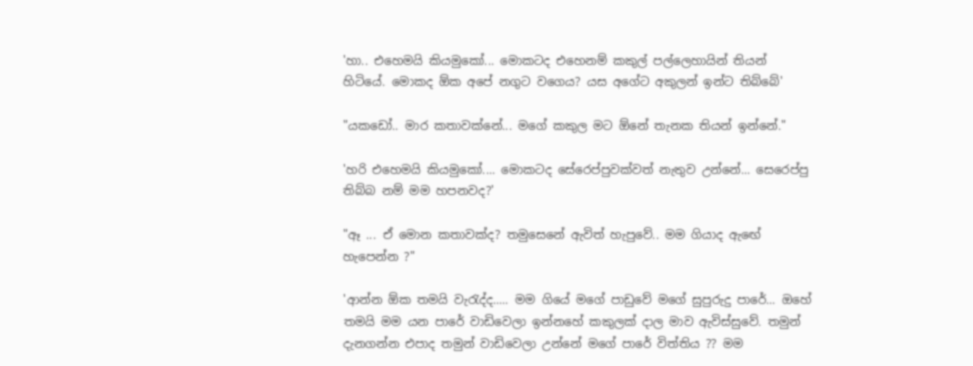'හා.. එහෙමයි කියමුකෝ... මොකටද එහෙනම් කකුල් පල්ලෙහායින් තියන් හිටියේ. මොකද ඕක අපේ නගුට වගෙය? යස අගේට අකුලන් ඉන්ට තිබ්බේ'

"යකඩෝ.. මාර කතාවක්නේ... මගේ කකුල මට ඕනේ තැනක තියන් ඉන්නේ."

'හරි එහෙමයි කියමුකෝ.... මොකටද සේරෙප්පුවක්වත් නැතුව උන්නේ... සෙරෙප්පු තිබ්බ නම් මම හපනවද?'

"ඈ ... ඒ මොන කතාවක්ද? තමුසෙනේ ඇවිත් හැපුවේ.. මම ගියාද ඇඟේ හැපෙන්න ?"

'ආන්න ඕක තමයි වැරැද්ද..... මම ගියේ මගේ පාඩුවේ මගේ සුපුරුදු පාරේ... ඔහේ තමයි මම යන පාරේ වාඩිවෙලා ඉන්නහේ කකුලක් දාල මාව ඇවිස්සුවේ. තමුන් දැනගන්න එපාද තමුන් වාඩිවෙලා උන්නේ මගේ පාරේ විත්තිය ?? මම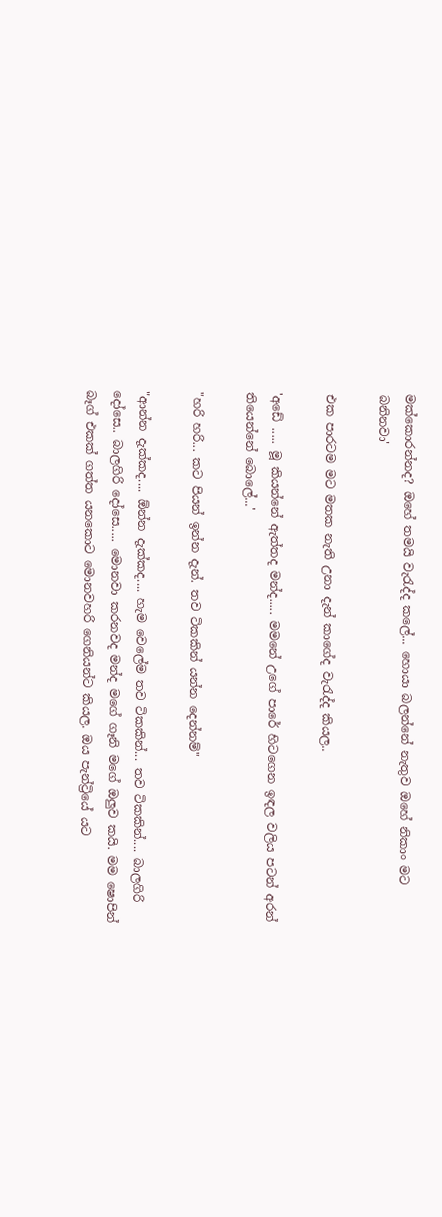මක්කොරන්නද? ඔහේ තමයි වැරැද්ද කලේ... හොයා බලන්නේ නැතුව ඔහේ නිකාං මට බනිනවා'

එක පාරටම මට මතක නැති උනා දැන් කාගේද වැරැද්ද කියල..

'අඩේ ..... මූ කියන්නේ ඇත්තද මන්ද..... මමනේ උගේ පාරේ හිටගෙන ඉඳල වලිය පටන් අරන් තියෙන්නේ බොලේ...'

"හරි හරි... කට පියන් ඉන්න දැන්. තව ටිකකින් යන්න දෙන්නම්"

"ආන්න දැක්කද.... ඕන්න දැක්කද.... හැම වෙලේම තව ටිකකින්... තව ටිකකින්.... බාලගිරි දෝසෙ.. බාලගිරි දෝසෙ..... මොනවා කරනවද මන්ද මගේ ගෑනි මගේ ඔලුව කයි. මම ෂොපින් බෑග් එකක් ගත්ත යනකොට මොනවහරි ගෙනියන්ට කියල. ඔය පැන්ට්‍රියේ යට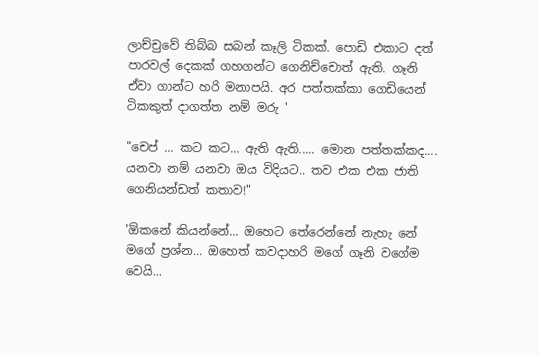ලාච්චුවේ තිබ්බ සබන් කෑලි ටිකක්. පොඩි එකාට දත් පාරවල් දෙකක් ගහගන්ට ගෙනිච්චොත් ඇති. ගෑනි ඒවා ගාන්ට හරි මනාපයි. අර පත්තක්කා ගෙඩියෙන් ටිකකුත් දාගත්ත නම් මරු '

"චෙප් ... කට කට... ඇති ඇති..... මොන පත්තක්කද.... යනවා නම් යනවා ඔය විදියට.. තව එක එක ජාති ගෙනියන්ඩත් කතාව!"

'ඕකනේ කියන්නේ... ඔහෙට තේරෙන්නේ නැහැ නේ මගේ ප්‍රශ්න... ඔහෙත් කවදාහරි මගේ ගෑනි වගේම වෙයි...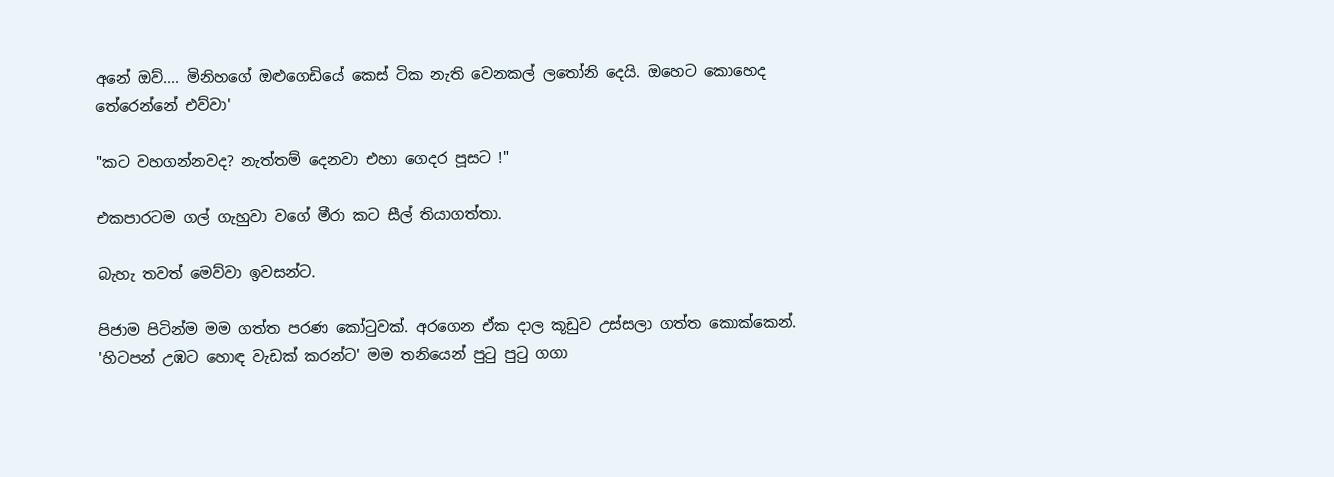අනේ ඔව්.... මිනිහගේ ඔළුගෙඩියේ කෙස් ටික නැති වෙනකල් ලතෝනි දෙයි. ඔහෙට කොහෙද තේරෙන්නේ එව්වා'

"කට වහගන්නවද? නැත්තම් දෙනවා එහා ගෙදර පූසට !"

එකපාරටම ගල් ගැහුවා වගේ මීරා කට සීල් තියාගත්තා.

බැහැ තවත් මෙව්වා ඉවසන්ට.

පිජාම පිටින්ම මම ගත්ත පරණ කෝටුවක්. අරගෙන ඒක දාල කූඩුව උස්සලා ගත්ත කොක්කෙන්. 'හිටපන් උඹට හොඳ වැඩක් කරන්ට' මම තනියෙන් පුටු පුටු ගගා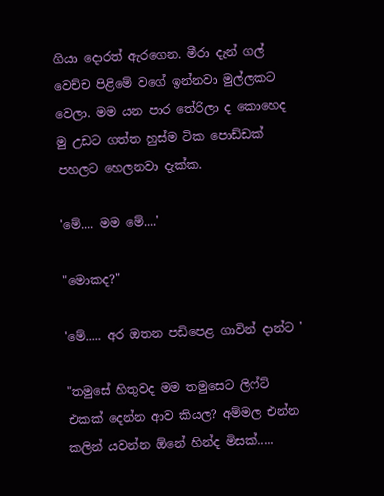ගියා දොරත් ඇරගෙන. මීරා දැන් ගල් වෙච්ච පිළිමේ වගේ ඉන්නවා මුල්ලකට වෙලා. මම යන පාර තේරිලා ද කොහෙද මු උඩට ගත්ත හුස්ම ටික පොඩ්ඩක් පහලට හෙලනවා දැක්ක.

'මේ.... මම මේ....'

"මොකද?"

'මේ..... අර ඔතන පඩිපෙළ ගාවින් දාන්ට '

"තමුසේ හිතුවද මම තමුසෙට ලිෆ්ට් එකක් දෙන්න ආව කියල? අම්මල එන්න කලින් යවන්න ඕනේ හින්ද මිසක්.....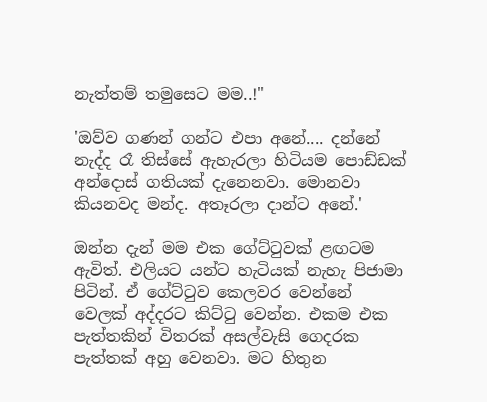නැත්තම් තමුසෙට මම..!"

'ඔව්ව ගණන් ගන්ට එපා අනේ.... දන්නේ නැද්ද රෑ තිස්සේ ඇහැරලා හිටියම පොඩ්ඩක් අන්දොස් ගතියක් දැනෙනවා. මොනවා කියනවද මන්ද. අතෑරලා දාන්ට අනේ.'

ඔන්න දැන් මම එක ගේට්ටුවක් ළඟටම ඇවිත්. එලියට යන්ට හැටියක් නැහැ පිජාමා පිටින්. ඒ ගේට්ටුව කෙලවර වෙන්නේ වෙලක් අද්දරට කිට්ටු වෙන්න. එකම එක පැත්තකින් විතරක් අසල්වැසි ගෙදරක පැත්තක් අහු වෙනවා. මට හිතුන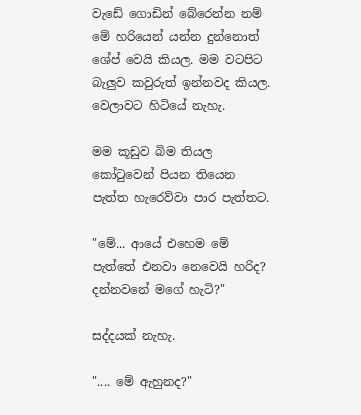වැඩේ ගොඩින් බේරෙන්න නම් මේ හරියෙන් යන්න දුන්නොත් ශේප් වෙයි කියල. මම වටපිට බැලුව කවුරුත් ඉන්නවද කියල. වෙලාවට හිටියේ නැහැ.

මම කූඩුව බිම තියල කෝටුවෙන් පියන තියෙන පැත්ත හැරෙව්වා පාර පැත්තට.

"මේ... ආයේ එහෙම මේ පැත්තේ එනවා නෙවෙයි හරිද? දන්නවනේ මගේ හැටි?"

සද්දයක් නැහැ.

".... මේ ඇහුනද?"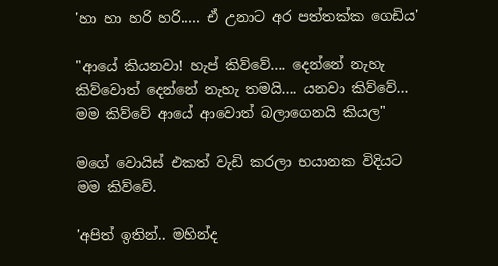'හා හා හරි හරි..... ඒ උනාට අර පත්තක්ක ගෙඩිය'

"ආයේ කියනවා! හැප් කිව්වේ.... දෙන්නේ නැහැ කිව්වොත් දෙන්නේ නැහැ තමයි.... යනවා කිව්වේ... මම කිව්වේ ආයේ ආවොත් බලාගෙනයි කියල"

මගේ වොයිස් එකත් වැඩි කරලා භයානක විදියට මම කිව්වේ.

'අපිත් ඉතින්.. මහින්ද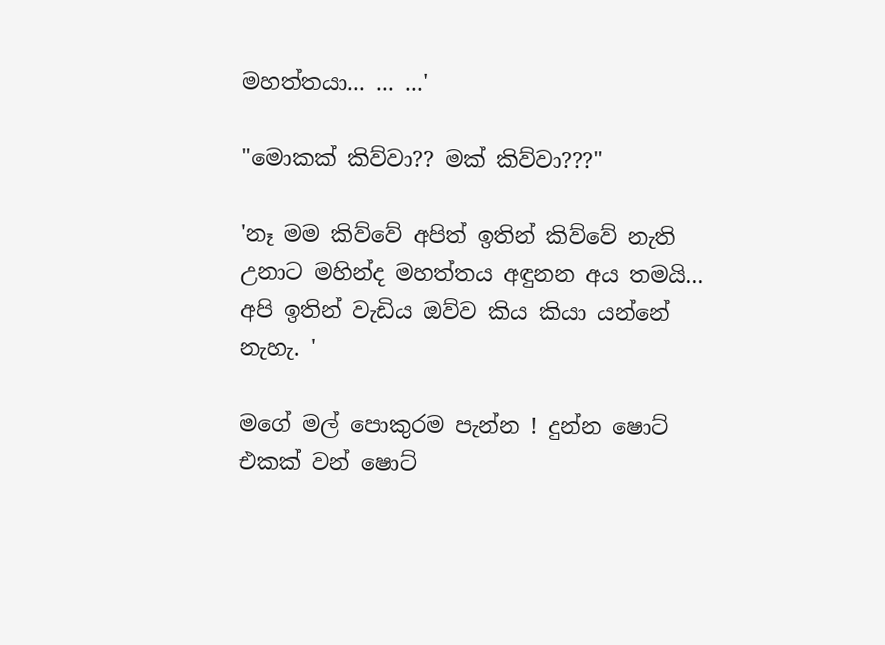මහත්තයා... ... ...'

"මොකක් කිව්වා?? මක් කිව්වා???"

'නෑ මම කිව්වේ අපිත් ඉතින් කිව්වේ නැති උනාට මහින්ද මහත්තය අඳුනන අය තමයි... අපි ඉතින් වැඩිය ඔව්ව කිය කියා යන්නේ නැහැ. '

මගේ මල් පොකුරම පැන්න ! දුන්න ෂොට් එකක් වන් ෂොට්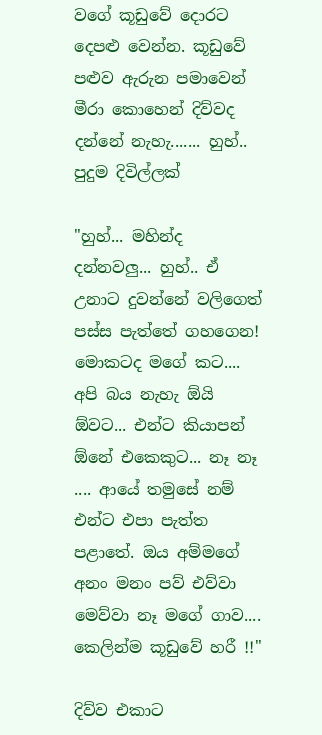වගේ කූඩුවේ දොරට දෙපළු වෙන්න. කූඩුවේ පළුව ඇරුන පමාවෙන් මීරා කොහෙන් දිව්වද දන්නේ නැහැ....... හුහ්.. පුදුම දිවිල්ලක්

"හුහ්... මහින්ද දන්නවලු... හුහ්.. ඒ උනාට දුවන්නේ වලිගෙත් පස්ස පැත්තේ ගහගෙන! මොකටද මගේ කට.... අපි බය නැහැ ඕයි ඕවට... එන්ට කියාපන් ඕනේ එකෙකුට... නෑ නෑ .... ආයේ තමුසේ නම් එන්ට එපා පැත්ත පළාතේ. ඔය අම්මගේ අනං මනං පව් එව්වා මෙව්වා නෑ මගේ ගාව.... කෙලින්ම කූඩුවේ හරී !!"

දිව්ව එකාට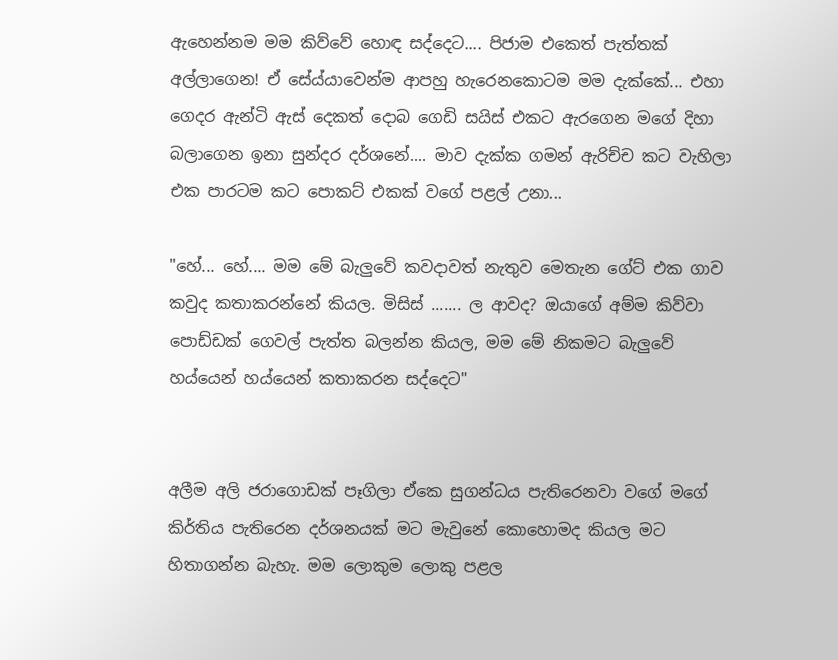ඇහෙන්නම මම කිව්වේ හොඳ සද්දෙට.... පිජාම එකෙත් පැත්තක් අල්ලාගෙන! ඒ සේය්යාවෙන්ම ආපහු හැරෙනකොටම මම දැක්කේ... එහා ගෙදර ඇන්ටි ඇස් දෙකත් දොබ ගෙඩි සයිස් එකට ඇරගෙන මගේ දිහා බලාගෙන ඉනා සුන්දර දර්ශනේ.... මාව දැක්ක ගමන් ඇරිච්ච කට වැහිලා එක පාරටම කට පොකට් එකක් වගේ පළල් උනා...

"හේ... හේ.... මම මේ බැලුවේ කවදාවත් නැතුව මෙතැන ගේට් එක ගාව කවුද කතාකරන්නේ කියල. මිසිස් ....... ල ආවද? ඔයාගේ අම්ම කිව්වා පොඩ්ඩක් ගෙවල් පැත්ත බලන්න කියල, මම මේ නිකමට බැලුවේ හය්යෙන් හය්යෙන් කතාකරන සද්දෙට"


අලීම අලි ජරාගොඩක් පෑගිලා ඒකෙ සුගන්ධය පැතිරෙනවා වගේ මගේ කිර්තිය පැතිරෙන දර්ශනයක් මට මැවුනේ කොහොමද කියල මට හිතාගන්න බැහැ. මම ලොකුම ලොකු පළල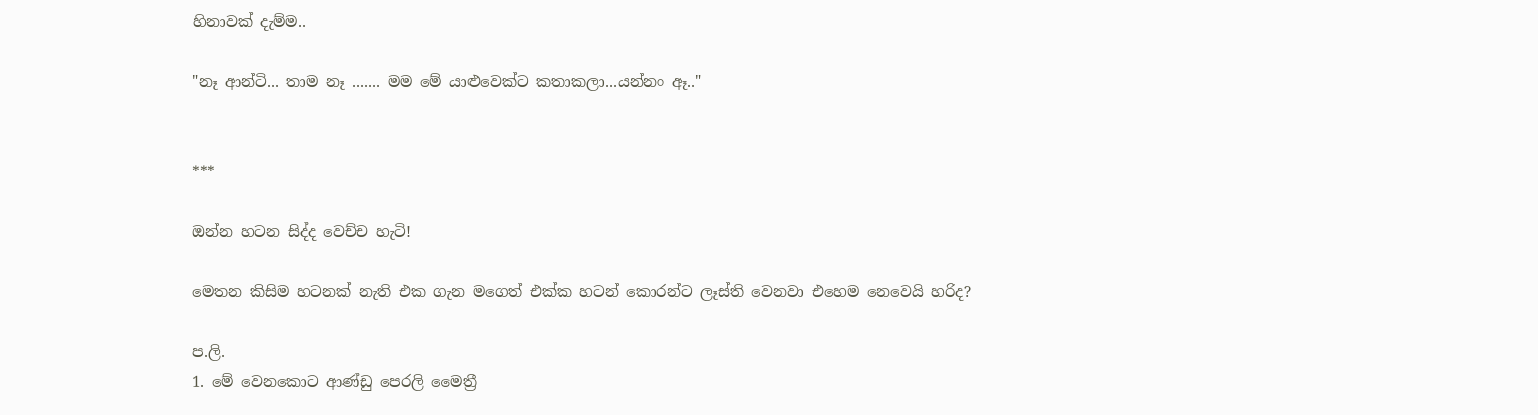හිනාවක් දැම්ම..

"නෑ ආන්ටි... තාම නෑ ....... මම මේ යාළුවෙක්ට කතාකලා...යන්නං ඈ.."


***

ඔන්න හටන සිද්ද වෙච්ච හැටි!

මෙතන කිසිම හටනක් නැති එක ගැන මගෙත් එක්ක හටන් කොරන්ට ලෑස්ති වෙනවා එහෙම නෙවෙයි හරිද?

ප.ලි.
1. මේ වෙනකොට ආණ්ඩු පෙරලි මෛත්‍රී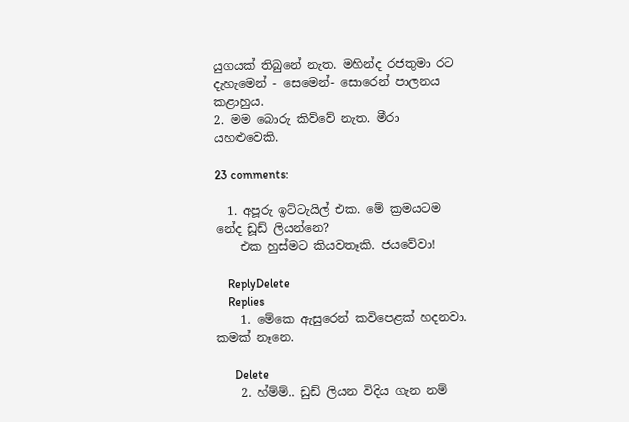යුගයක් තිබුනේ නැත. මහින්ද රජතුමා රට දැහැමෙන් - සෙමෙන්- සොරෙන් පාලනය කළාහුය.
2. මම බොරු කිව්වේ නැත. මීරා යහළුවෙකි.

23 comments:

  1. අපූරු ඉට්ටැයිල් එක. මේ ක්‍රමයටම නේද ඩූඩ් ලියන්නෙ?
    එක හුස්මට කියවතෑකි. ජයවේවා!

    ReplyDelete
    Replies
    1. මේකෙ ඇසුරෙන් කවිපෙළක් හදනවා. කමක් නෑනෙ.

      Delete
    2. හ්ම්ම්.. ඩුඩ් ලියන විදිය ගැන නම්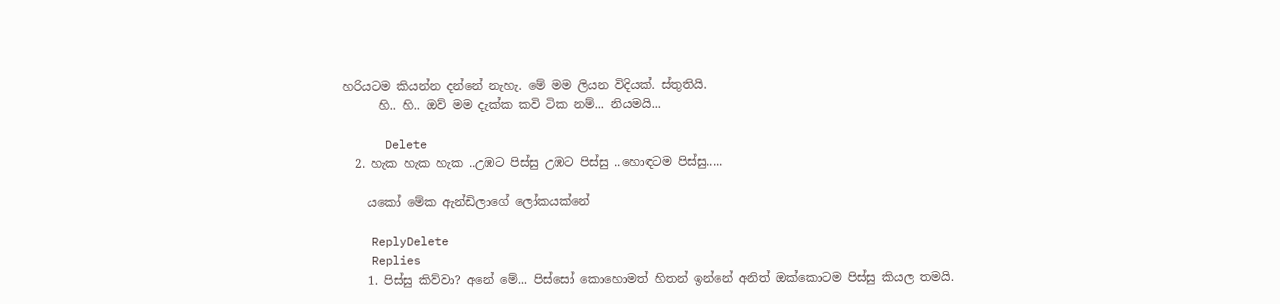හරියටම කියන්න දන්නේ නැහැ. මේ මම ලියන විදියක්. ස්තුතියි.
      හි.. හි.. ඔව් මම දැක්ක කවි ටික නම්... නියමයි...

      Delete
  2. හැක හැක හැක ..උඹට පිස්සු උඹට පිස්සු ..හොඳටම පිස්සු.....

    යකෝ මේක ඇන්ඩිලාගේ ලෝකයක්නේ

    ReplyDelete
    Replies
    1. පිස්සු කිව්වා? අනේ මේ... පිස්සෝ කොහොමත් හිතන් ඉන්නේ අනිත් ඔක්කොටම පිස්සු කියල තමයි.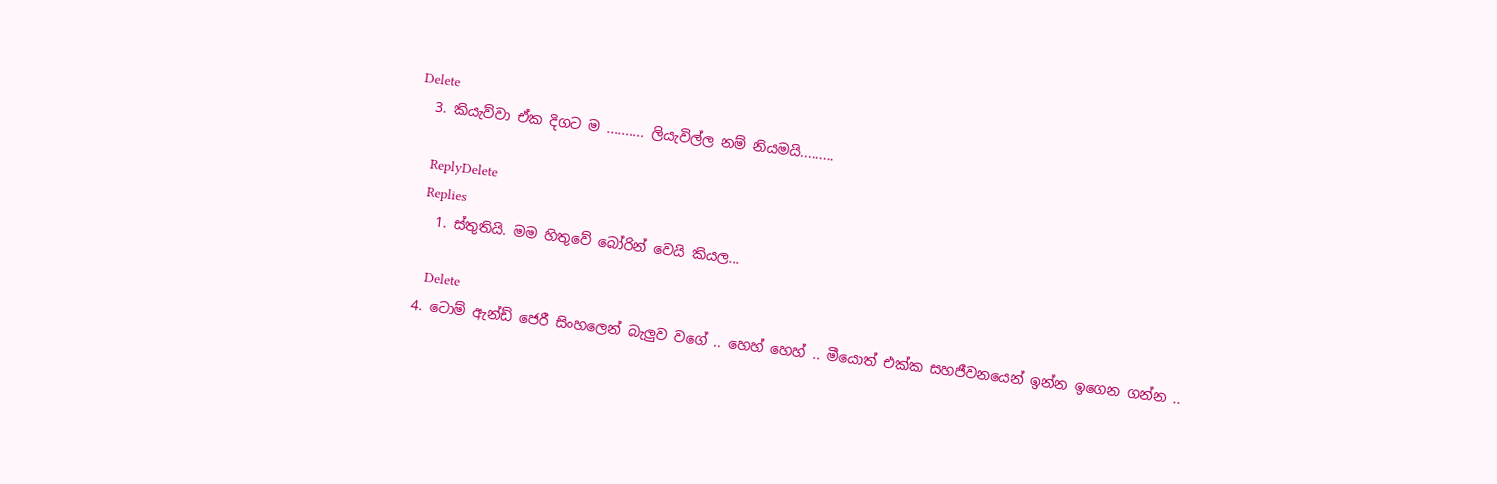Delete
  3. කියැව්වා ඒක දිගට ම .......... ලියැවිල්ල නම් නියමයි.........

    ReplyDelete
    Replies
    1. ස්තුතියි. මම හිතුවේ බෝරින් වෙයි කියල...

      Delete
  4. ටොම් ඇන්ඩ් ජෙරී සිංහලෙන් බැලුව වගේ .. හෙහ් හෙහ් .. මීයොත් එක්ක සහජීවනයෙන් ඉන්න ඉගෙන ගන්න ..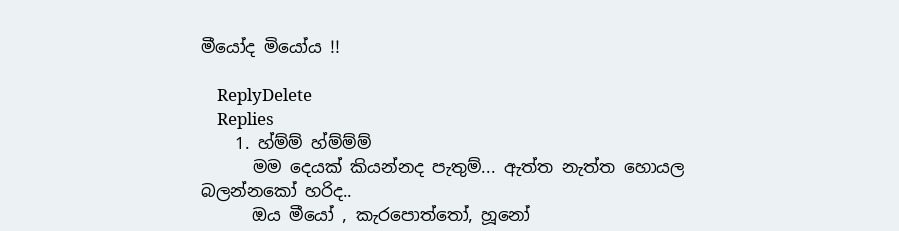මීයෝද මියෝය !!

    ReplyDelete
    Replies
    1. හ්ම්ම් හ්ම්ම්ම්
      මම දෙයක් කියන්නද පැතුම්... ඇත්ත නැත්ත හොයල බලන්නකෝ හරිද..
      ඔය මීයෝ , කැරපොත්තෝ, හූනෝ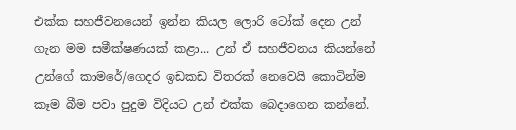එක්ක සහජීවනයෙන් ඉන්න කියල ලොරි ටෝක් දෙන උන් ගැන මම සමීක්ෂණයක් කළා... උන් ඒ සහජීවනය කියන්නේ උන්ගේ කාමරේ/ගෙදර ඉඩකඩ විතරක් නෙවෙයි කොටින්ම කෑම බීම පවා පුදුම විදියට උන් එක්ක බෙදාගෙන කන්නේ.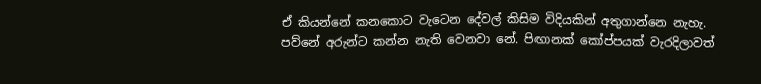ඒ කියන්නේ කනකොට වැටෙන දේවල් කිසිම විදියකින් අතුගාන්නෙ නැහැ. පව්නේ අරුන්ට කන්න නැති වෙනවා නේ. පිඟානක් කෝප්පයක් වැරදිලාවත්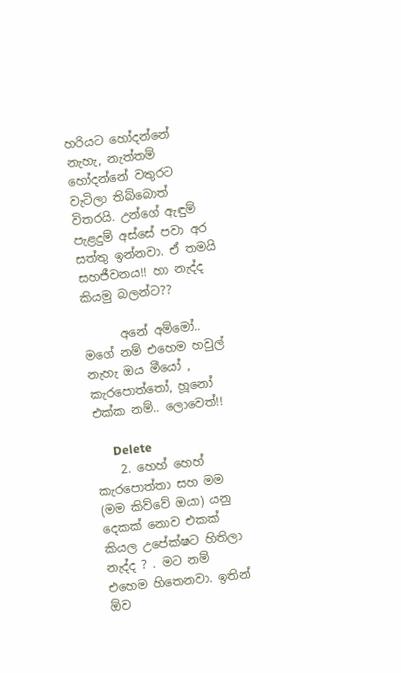හරියට හෝදන්නේ නැහැ, නැත්තම් හෝදන්නේ වතුරට වැටිලා තිබ්බොත් විතරයි. උන්ගේ ඇඳුම් පැළදුම් අස්සේ පවා අර සත්තු ඉන්නවා. ඒ තමයි සහජීවනය!! හා නැද්ද කියමු බලන්ට??

      අනේ අම්මෝ.. මගේ නම් එහෙම හවුල් නැහැ ඔය මීයෝ , කැරපොත්තෝ, හූනෝ එක්ක නම්.. ලොවෙත්!!

      Delete
    2. හෙහ් හෙහ් කැරපොත්තා සහ මම (මම කිව්වේ ඔයා) යනු දෙකක් නොව එකක් කියල උපේක්ෂට හිතිලා නැද්ද ? . මට නම් එහෙම හිතෙනවා. ඉතින් ඕව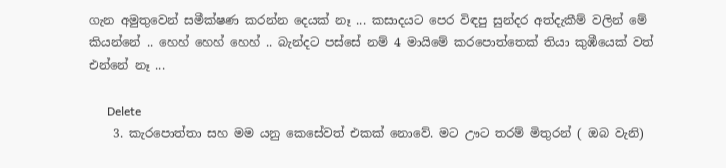ගැන අමුතුවෙන් සමීක්ෂණ කරන්න දෙයක් නෑ ... කසාදයට පෙර විඳපු සුන්දර අත්දැකීම් වලින් මේ කියන්නේ .. හෙහ් හෙහ් හෙහ් .. බැන්දට පස්සේ නම් 4 මායිමේ කරපොත්තෙක් තියා කුඹීයෙක් වත් එන්නේ නෑ ...

      Delete
    3. කැරපොත්තා සහ මම යනු කෙසේවත් එකක් නොවේ. මට ඌට තරම් මිතුරන් ( ඔබ වැනි)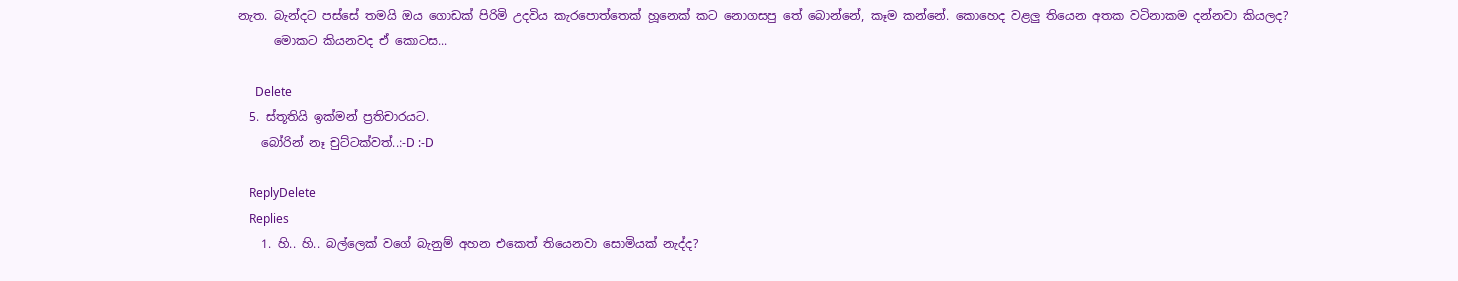නැත. බැන්දට පස්සේ තමයි ඔය ගොඩක් පිරිමි උදවිය කැරපොත්තෙක් හූනෙක් කට නොගසපු තේ බොන්නේ, කෑම කන්නේ. කොහෙද වළලු තියෙන අතක වටිනාකම දන්නවා කියලද?
      මොකට කියනවද ඒ කොටස...

      Delete
  5. ස්තූතියි ඉක්මන් ප්‍රතිචාරයට.
    බෝරින් නෑ චුට්ටක්වත්..:-D :-D

    ReplyDelete
    Replies
    1. හි.. හි.. බල්ලෙක් වගේ බැනුම් අහන එකෙත් තියෙනවා සොමියක් නැද්ද?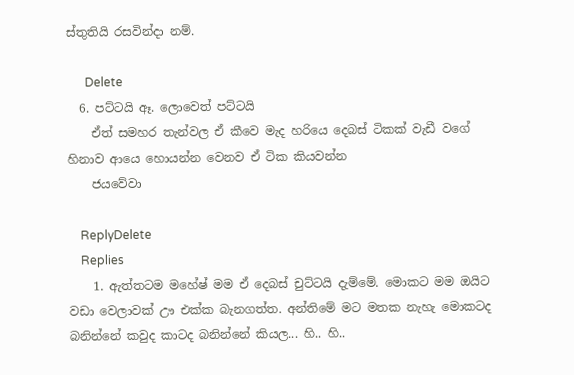ස්තුතියි රසවින්දා නම්.

      Delete
  6. පට්ටයි ඈ. ලොවෙත් පට්ටයි
    ඒත් සමහර තැන්වල ඒ කීවෙ මැද හරියෙ දෙබස් ටිකක් වැඩී වගේ හිනාව ආයෙ හොයන්න වෙනව ඒ ටික කියවන්න
    ජයවේවා

    ReplyDelete
    Replies
    1. ඇත්තටම මහේෂ් මම ඒ දෙබස් චුට්ටයි දැම්මේ. මොකට මම ඔයිට වඩා වෙලාවක් ඌ එක්ක බැනගත්ත. අන්තිමේ මට මතක නැහැ මොකටද බනින්නේ කවුද කාටද බනින්නේ කියල... හි.. හි..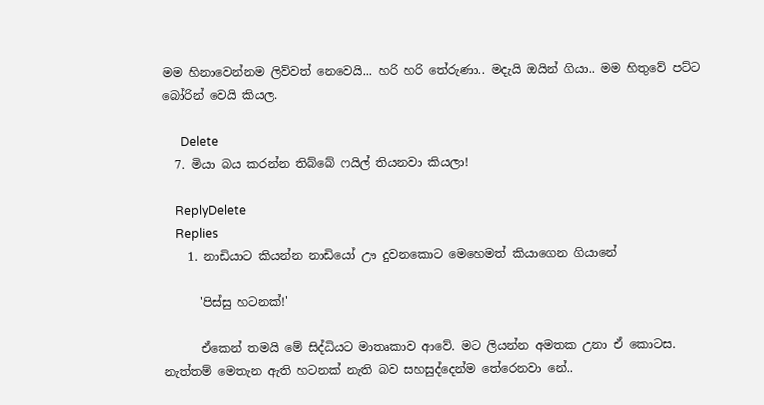මම හිනාවෙන්නම ලිව්වත් නෙවෙයි... හරි හරි තේරුණා.. මදැයි ඔයින් ගියා.. මම හිතුවේ පට්ට බෝරින් වෙයි කියල.

      Delete
  7. මියා බය කරන්න තිබ්බේ ෆයිල් තියනවා කියලා!

    ReplyDelete
    Replies
    1. නාඩියාට කියන්න නාඩියෝ ඌ දුවනකොට මෙහෙමත් කියාගෙන ගියානේ

      'පිස්සු හටනක්!'

      ඒකෙන් තමයි මේ සිද්ධියට මාතෘකාව ආවේ. මට ලියන්න අමතක උනා ඒ කොටස. නැත්තම් මෙතැන ඇති හටනක් නැති බව සහසුද්දෙන්ම තේරෙනවා නේ..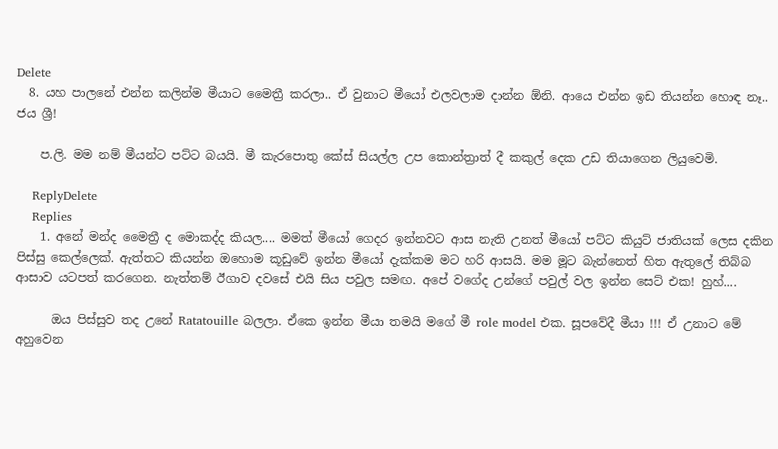Delete
  8. යහ පාලනේ එන්න කලින්ම මීයාට මෛත්‍රී කරලා.. ඒ වුනාට මීයෝ එලවලාම දාන්න ඕනි. ආයෙ එන්න ඉඩ තියන්න හොඳ නෑ.. ජය ශ්‍රී!

    ප.ලි. මම නම් මීයන්ට පට්ට බයයි. මී කැරපොතු කේස් සියල්ල උප කොන්ත්‍රාත් දී කකුල් දෙක උඩ තියාගෙන ලියුවෙමි.

    ReplyDelete
    Replies
    1. අනේ මන්ද මෛත්‍රී ද මොකද්ද කියල.... මමත් මීයෝ ගෙදර ඉන්නවට ආස නැති උනත් මීයෝ පට්ට කියුට් ජාතියක් ලෙස දකින පිස්සු කෙල්ලෙක්. ඇත්තට කියන්න ඔහොම කූඩුවේ ඉන්න මීයෝ දැක්කම මට හරි ආසයි. මම මූට බැන්නෙත් හිත ඇතුලේ තිබ්බ ආසාව යටපත් කරගෙන. නැත්තම් ඊගාව දවසේ එයි සිය පවුල සමඟ. අපේ වගේද උන්ගේ පවුල් වල ඉන්න සෙට් එක! හුහ්....

      ඔය පිස්සුව තද උනේ Ratatouille බලලා. ඒකෙ ඉන්න මීයා තමයි මගේ මී role model එක. සූපවේදී මීයා !!! ඒ උනාට මේ අහුවෙන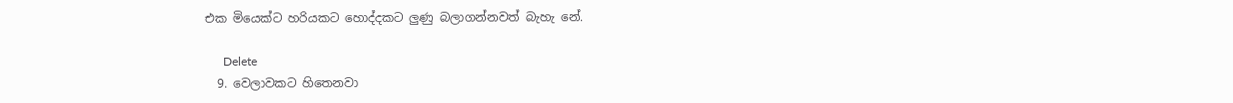එක මියෙක්ට හරියකට හොද්දකට ලුණු බලාගන්නවත් බැහැ නේ.

      Delete
  9. වෙලාවකට හිතෙනවා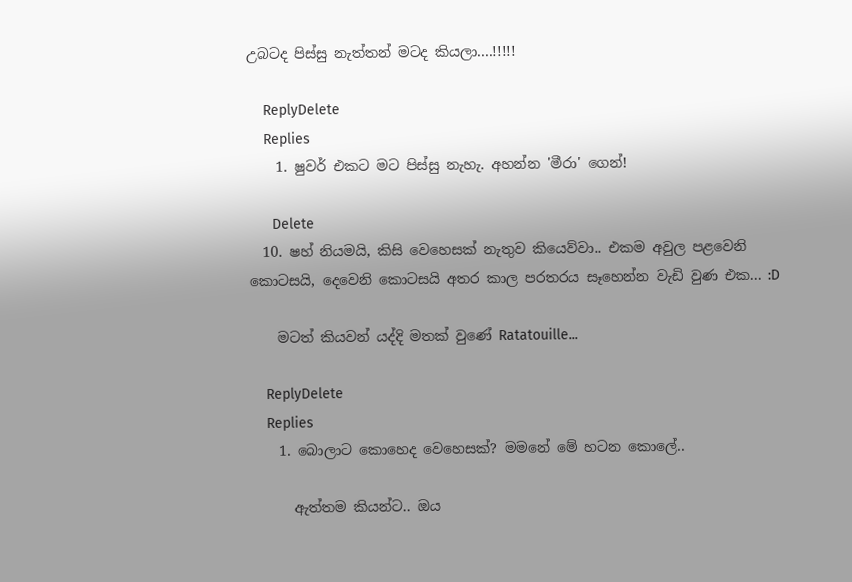උබටද පිස්සු නැත්තන් මටද කියලා....!!!!!

    ReplyDelete
    Replies
    1. ෂුවර් එකට මට පිස්සු නැහැ. අහන්න 'මීරා' ගෙන්!

      Delete
  10. ෂහ් නියමයි, කිසි වෙහෙසක් නැතුව කියෙව්වා.. එකම අවුල පළවෙනි කොටසයි, දෙවෙනි කොටසයි අතර කාල පරතරය සෑහෙන්න වැඩි වුණ එක... :D

    මටත් කියවන් යද්දි මතක් වුණේ Ratatouille...

    ReplyDelete
    Replies
    1. බොලාට කොහෙද වෙහෙසක්? මමනේ මේ හටන කොලේ..

      ඇත්තම කියන්ට.. ඔය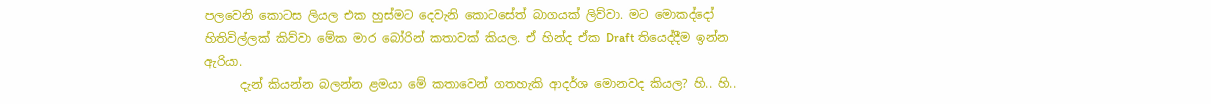පලවෙනි කොටස ලියල එක හුස්මට දෙවැනි කොටසේත් බාගයක් ලිව්වා. මට මොකද්දෝ හිතිවිල්ලක් කිව්වා මේක මාර බෝරින් කතාවක් කියල. ඒ හින්ද ඒක Draft තියෙද්දීම ඉන්න ඇරියා.
      දැන් කියන්න බලන්න ළමයා මේ කතාවෙන් ගතහැකි ආදර්ශ මොනවද කියල? හි.. හි..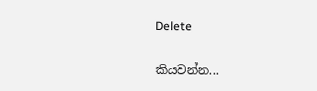Delete

කියවන්න...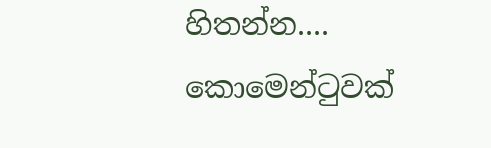හිතන්න.... කොමෙන්ටුවක්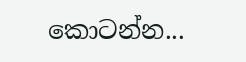කොටන්න...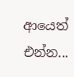ආයෙත් එන්න...